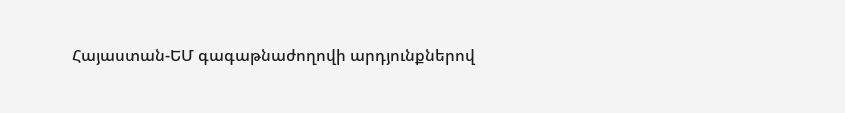Հայաստան-ԵՄ գագաթնաժողովի արդյունքներով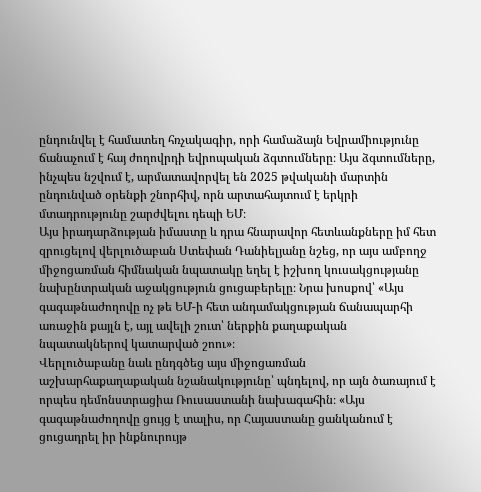ընդունվել է համատեղ հռչակագիր, որի համաձայն Եվրամիությունը ճանաչում է հայ ժողովրդի եվրոպական ձգտումները։ Այս ձգտումները, ինչպես նշվում է, արմատավորվել են 2025 թվականի մարտին ընդունված օրենքի շնորհիվ, որն արտահայտում է երկրի մտադրությունը շարժվելու դեպի ԵՄ։
Այս իրադարձության իմաստը և դրա հնարավոր հետևանքները իմ հետ զրուցելով վերլուծաբան Ստեփան Դանիելյանը նշեց, որ այս ամբողջ միջոցառման հիմնական նպատակը եղել է իշխող կուսակցությանը նախընտրական աջակցություն ցուցաբերելը։ Նրա խոսքով՝ «Այս գագաթնաժողովը ոչ թե ԵՄ-ի հետ անդամակցության ճանապարհի առաջին քայլն է, այլ ավելի շուտ՝ ներքին քաղաքական նպատակներով կատարված շոու»։
Վերլուծաբանը նաև ընդգծեց այս միջոցառման աշխարհաքաղաքական նշանակությունը՝ պնդելով, որ այն ծառայում է որպես դեմոնստրացիա Ռուսաստանի նախագահին։ «Այս գագաթնաժողովը ցույց է տալիս, որ Հայաստանը ցանկանում է ցուցադրել իր ինքնուրույթ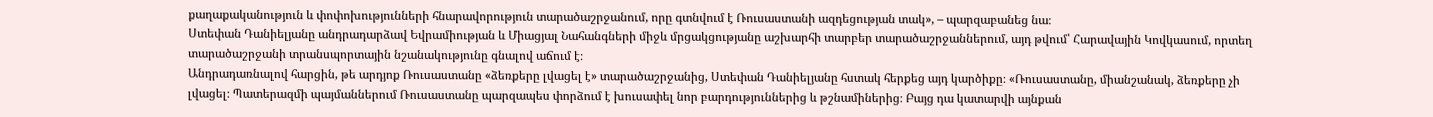քաղաքականություն և փոփոխությունների հնարավորություն տարածաշրջանում, որը գտնվում է Ռուսաստանի ազդեցության տակ», – պարզաբանեց նա։
Ստեփան Դանիելյանը անդրադարձավ Եվրամիության և Միացյալ Նահանգների միջև մրցակցությանը աշխարհի տարբեր տարածաշրջաններում, այդ թվում՝ Հարավային Կովկասում, որտեղ տարածաշրջանի տրանսպորտային նշանակությունը գնալով աճում է։
Անդրադառնալով հարցին, թե արդյոք Ռուսաստանը «ձեռքերը լվացել է» տարածաշրջանից, Ստեփան Դանիելյանը հստակ հերքեց այդ կարծիքը։ «Ռուսաստանը, միանշանակ, ձեռքերը չի լվացել։ Պատերազմի պայմաններում Ռուսաստանը պարզապես փորձում է խուսափել նոր բարդություններից և թշնամիներից։ Բայց դա կատարվի այնքան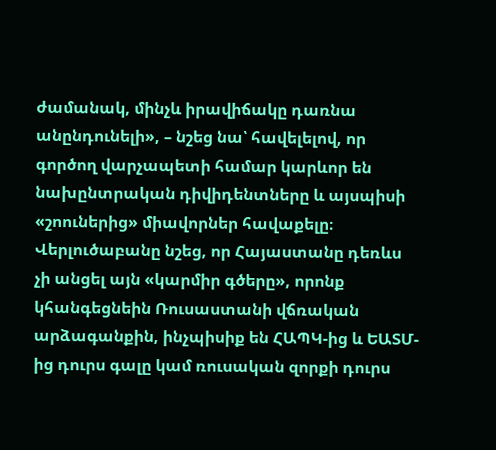ժամանակ, մինչև իրավիճակը դառնա անընդունելի», – նշեց նա՝ հավելելով, որ գործող վարչապետի համար կարևոր են նախընտրական դիվիդենտները և այսպիսի «շոուներից» միավորներ հավաքելը։
Վերլուծաբանը նշեց, որ Հայաստանը դեռևս չի անցել այն «կարմիր գծերը», որոնք կհանգեցնեին Ռուսաստանի վճռական արձագանքին, ինչպիսիք են ՀԱՊԿ-ից և ԵԱՏՄ-ից դուրս գալը կամ ռուսական զորքի դուրս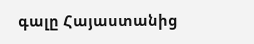գալը Հայաստանից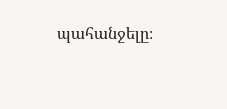պահանջելը։